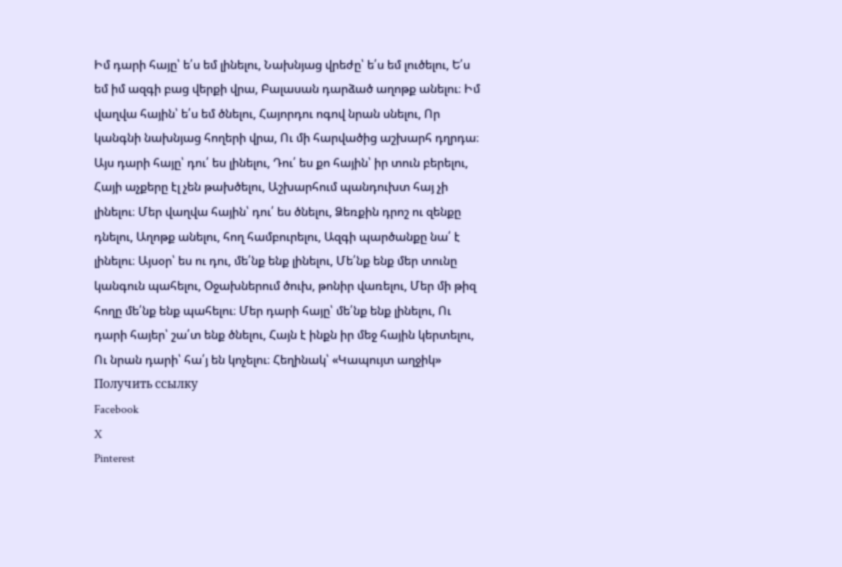Իմ դարի հայը՝ ե՛ս եմ լինելու, Նախնյաց վրեժը՝ ե՛ս եմ լուծելու, Ե՛ս եմ իմ ազգի բաց վերքի վրա, Բալասան դարձած աղոթք անելու։ Իմ վաղվա հային՝ ե՛ս եմ ծնելու, Հայորդու ոգով նրան սնելու, Որ կանգնի նախնյաց հողերի վրա, Ու մի հարվածից աշխարհ դղրդա։ Այս դարի հայը՝ դու՛ ես լինելու, Դու՛ ես քո հային՝ իր տուն բերելու, Հայի աչքերը էլ չեն թախծելու, Աշխարհում պանդուխտ հայ չի լինելու։ Մեր վաղվա հային՝ դու՛ ես ծնելու, Ձեռքին դրոշ ու զենքը դնելու, Աղոթք անելու, հող համբուրելու, Ազգի պարծանքը նա՛ է լինելու։ Այսօր՝ ես ու դու, մե՛նք ենք լինելու, Մե՛նք ենք մեր տունը կանգուն պահելու, Օջախներում ծուխ, թոնիր վառելու, Մեր մի թիզ հողը մե՛նք ենք պահելու։ Մեր դարի հայը՝ մե՛նք ենք լինելու, Ու դարի հայեր՝ շա՛տ ենք ծնելու, Հայն է ինքն իր մեջ հային կերտելու, Ու նրան դարի՝ հա՛յ են կոչելու։ Հեղինակ՝ «Կապույտ աղջիկ»
Получить ссылку
Facebook
X
Pinterest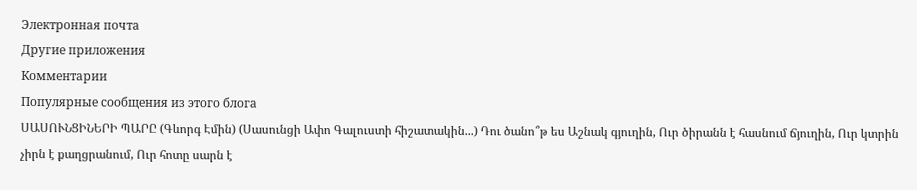Электронная почта
Другие приложения
Комментарии
Популярные сообщения из этого блога
ՍԱՍՈՒՆՑԻՆԵՐԻ ՊԱՐԸ (Գևորգ Էմին) (Սասունցի Ափո Գալուստի հիշատակին...) Դու ծանո՞թ ես Աշնակ գյուղին, Ուր ծիրանն է հասնում ճյուղին, Ուր կտրին չիրն է քաղցրանում, Ուր հոտը սարն է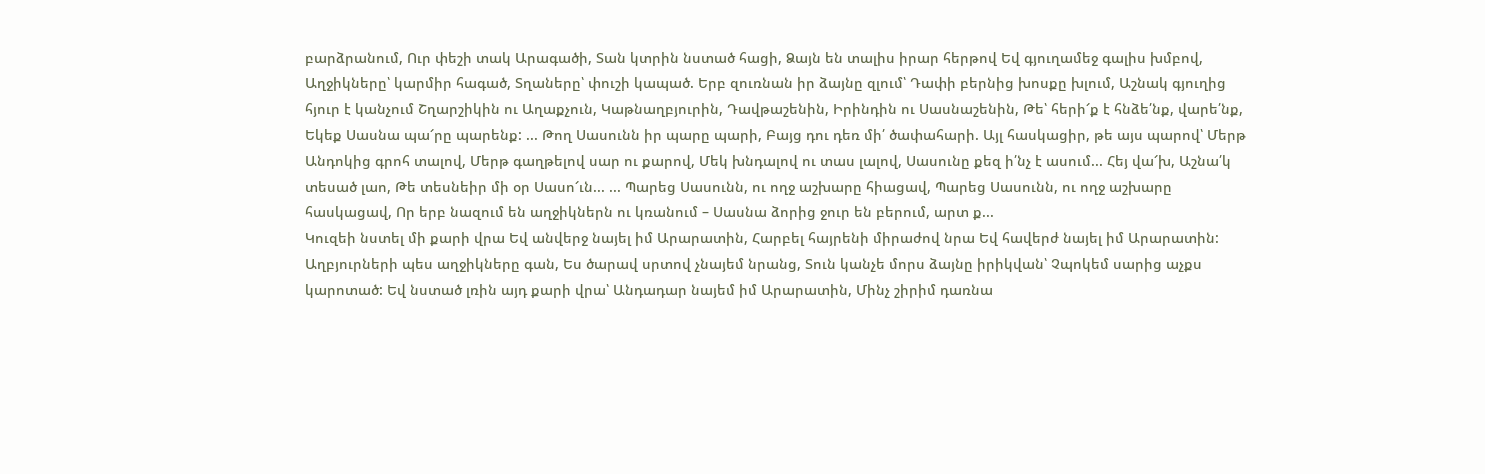բարձրանում, Ուր փեշի տակ Արագածի, Տան կտրին նստած հացի, Ձայն են տալիս իրար հերթով Եվ գյուղամեջ գալիս խմբով, Աղջիկները՝ կարմիր հագած, Տղաները՝ փուշի կապած. Երբ զուռնան իր ձայնը զլում՝ Դափի բերնից խոսքը խլում, Աշնակ գյուղից հյուր է կանչում Շղարշիկին ու Աղաքչուն, Կաթնաղբյուրին, Դավթաշենին, Իրինդին ու Սասնաշենին, Թե՝ հերի՜ք է հնձե՛նք, վարե՛նք, Եկեք Սասնա պա՜րը պարենք: ... Թող Սասունն իր պարը պարի, Բայց դու դեռ մի՛ ծափահարի. Այլ հասկացիր, թե այս պարով՝ Մերթ Անդոկից գրոհ տալով, Մերթ գաղթելով սար ու քարով, Մեկ խնդալով ու տաս լալով, Սասունը քեզ ի՛նչ է ասում... Հեյ վա՜խ, Աշնա՛կ տեսած լաո, Թե տեսնեիր մի օր Սասո՜ւն... ... Պարեց Սասունն, ու ողջ աշխարը հիացավ, Պարեց Սասունն, ու ողջ աշխարը հասկացավ, Որ երբ նազում են աղջիկներն ու կռանում – Սասնա ձորից ջուր են բերում, արտ ք...
Կուզեի նստել մի քարի վրա Եվ անվերջ նայել իմ Արարատին, Հարբել հայրենի միրաժով նրա Եվ հավերժ նայել իմ Արարատին: Աղբյուրների պես աղջիկները գան, Ես ծարավ սրտով չնայեմ նրանց, Տուն կանչե մորս ձայնը իրիկվան՝ Չպոկեմ սարից աչքս կարոտած: Եվ նստած լռին այդ քարի վրա՝ Անդադար նայեմ իմ Արարատին, Մինչ շիրիմ դառնա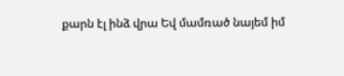քարն էլ ինձ վրա Եվ մամռած նայեմ իմ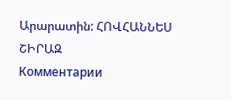Արարատին: ՀՈՎՀԱՆՆԵՍ ՇԻՐԱԶ
Комментарии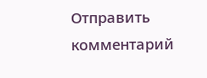Отправить комментарий